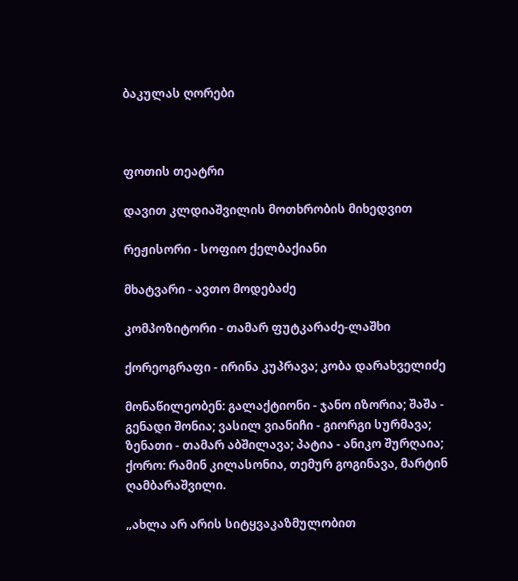ბაკულას ღორები



ფოთის თეატრი

დავით კლდიაშვილის მოთხრობის მიხედვით

რეჟისორი - სოფიო ქელბაქიანი

მხატვარი - ავთო მოდებაძე

კომპოზიტორი - თამარ ფუტკარაძე-ლაშხი

ქორეოგრაფი - ირინა კუპრავა; კობა დარახველიძე

მონაწილეობენ: გალაქტიონი - ჯანო იზორია; შაშა - გენადი შონია; ვასილ ვიანიჩი - გიორგი სურმავა; ზენათი - თამარ აბშილავა; პატია - ანიკო შურღაია; ქორო: რამინ კილასონია, თემურ გოგინავა, მარტინ ღამბარაშვილი.

„ახლა არ არის სიტყვაკაზმულობით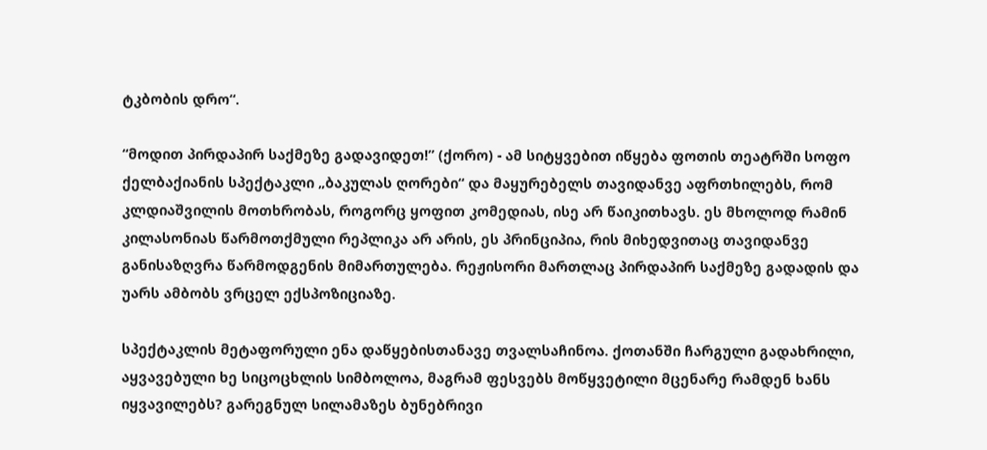ტკბობის დრო“.

“მოდით პირდაპირ საქმეზე გადავიდეთ!” (ქორო) - ამ სიტყვებით იწყება ფოთის თეატრში სოფო ქელბაქიანის სპექტაკლი „ბაკულას ღორები“ და მაყურებელს თავიდანვე აფრთხილებს, რომ კლდიაშვილის მოთხრობას, როგორც ყოფით კომედიას, ისე არ წაიკითხავს. ეს მხოლოდ რამინ კილასონიას წარმოთქმული რეპლიკა არ არის, ეს პრინციპია, რის მიხედვითაც თავიდანვე განისაზღვრა წარმოდგენის მიმართულება. რეჟისორი მართლაც პირდაპირ საქმეზე გადადის და უარს ამბობს ვრცელ ექსპოზიციაზე.

სპექტაკლის მეტაფორული ენა დაწყებისთანავე თვალსაჩინოა. ქოთანში ჩარგული გადახრილი, აყვავებული ხე სიცოცხლის სიმბოლოა, მაგრამ ფესვებს მოწყვეტილი მცენარე რამდენ ხანს იყვავილებს? გარეგნულ სილამაზეს ბუნებრივი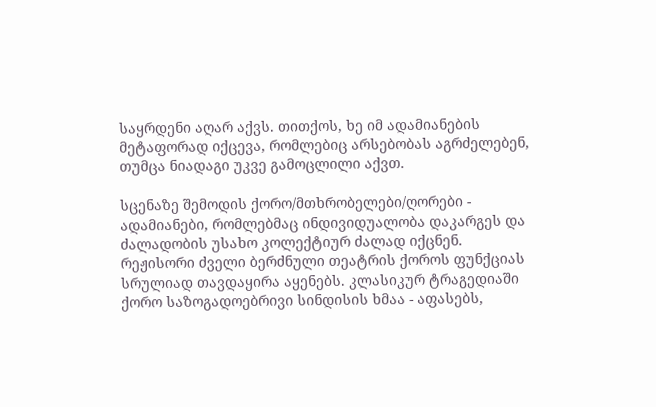საყრდენი აღარ აქვს. თითქოს, ხე იმ ადამიანების მეტაფორად იქცევა, რომლებიც არსებობას აგრძელებენ, თუმცა ნიადაგი უკვე გამოცლილი აქვთ.

სცენაზე შემოდის ქორო/მთხრობელები/ღორები - ადამიანები, რომლებმაც ინდივიდუალობა დაკარგეს და ძალადობის უსახო კოლექტიურ ძალად იქცნენ. რეჟისორი ძველი ბერძნული თეატრის ქოროს ფუნქციას სრულიად თავდაყირა აყენებს. კლასიკურ ტრაგედიაში ქორო საზოგადოებრივი სინდისის ხმაა - აფასებს,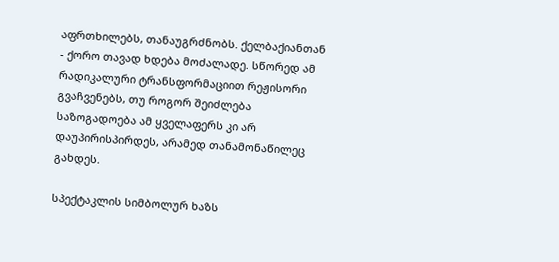აფრთხილებს, თანაუგრძნობს. ქელბაქიანთან  - ქორო თავად ხდება მოძალადე. სწორედ ამ რადიკალური ტრანსფორმაციით რეჟისორი გვაჩვენებს, თუ როგორ შეიძლება საზოგადოება ამ ყველაფერს კი არ დაუპირისპირდეს, არამედ თანამონაწილეც გახდეს.

სპექტაკლის სიმბოლურ ხაზს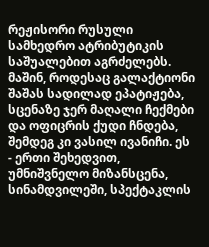რეჟისორი რუსული სამხედრო ატრიბუტიკის საშუალებით აგრძელებს. მაშინ, როდესაც გალაქტიონი შაშას სადილად ეპატიჟება, სცენაზე ჯერ მაღალი ჩექმები და ოფიცრის ქუდი ჩნდება, შემდეგ კი ვასილ ივანიჩი. ეს - ერთი შეხედვით, უმნიშვნელო მიზანსცენა, სინამდვილეში, სპექტაკლის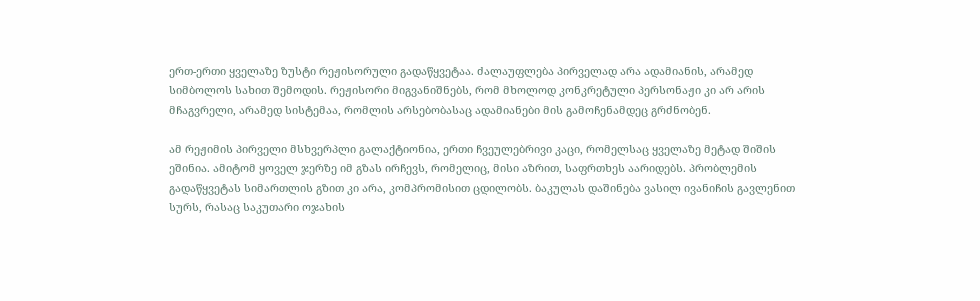ერთ-ერთი ყველაზე ზუსტი რეჟისორული გადაწყვეტაა. ძალაუფლება პირველად არა ადამიანის, არამედ სიმბოლოს სახით შემოდის. რეჟისორი მიგვანიშნებს, რომ მხოლოდ კონკრეტული პერსონაჟი კი არ არის მჩაგვრელი, არამედ სისტემაა, რომლის არსებობასაც ადამიანები მის გამოჩენამდეც გრძნობენ.

ამ რეჟიმის პირველი მსხვერპლი გალაქტიონია, ერთი ჩვეულებრივი კაცი, რომელსაც ყველაზე მეტად შიშის ეშინია. ამიტომ ყოველ ჯერზე იმ გზას ირჩევს, რომელიც, მისი აზრით, საფრთხეს აარიდებს. პრობლემის გადაწყვეტას სიმართლის გზით კი არა, კომპრომისით ცდილობს. ბაკულას დაშინება ვასილ ივანიჩის გავლენით სურს, რასაც საკუთარი ოჯახის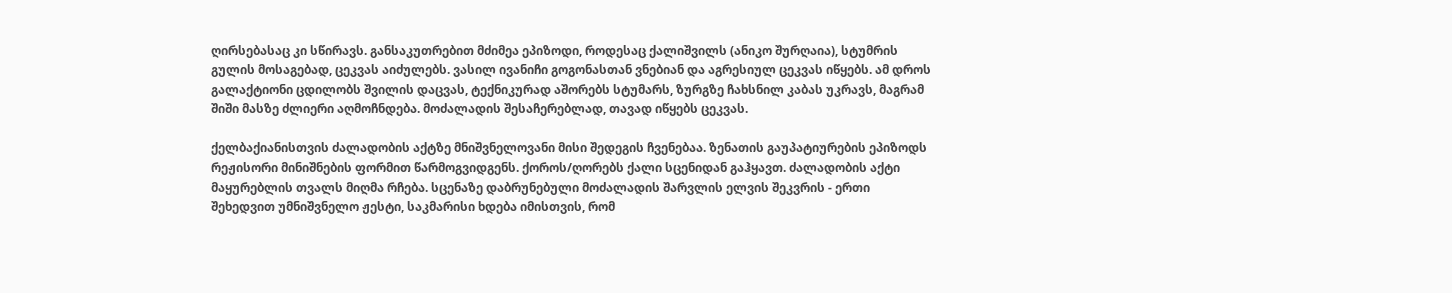ღირსებასაც კი სწირავს. განსაკუთრებით მძიმეა ეპიზოდი, როდესაც ქალიშვილს (ანიკო შურღაია), სტუმრის გულის მოსაგებად, ცეკვას აიძულებს. ვასილ ივანიჩი გოგონასთან ვნებიან და აგრესიულ ცეკვას იწყებს. ამ დროს გალაქტიონი ცდილობს შვილის დაცვას, ტექნიკურად აშორებს სტუმარს, ზურგზე ჩახსნილ კაბას უკრავს, მაგრამ შიში მასზე ძლიერი აღმოჩნდება. მოძალადის შესაჩერებლად, თავად იწყებს ცეკვას.

ქელბაქიანისთვის ძალადობის აქტზე მნიშვნელოვანი მისი შედეგის ჩვენებაა. ზენათის გაუპატიურების ეპიზოდს რეჟისორი მინიშნების ფორმით წარმოგვიდგენს. ქოროს/ღორებს ქალი სცენიდან გაჰყავთ. ძალადობის აქტი მაყურებლის თვალს მიღმა რჩება. სცენაზე დაბრუნებული მოძალადის შარვლის ელვის შეკვრის - ერთი შეხედვით უმნიშვნელო ჟესტი, საკმარისი ხდება იმისთვის, რომ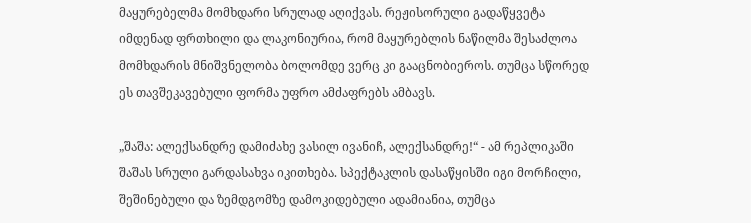მაყურებელმა მომხდარი სრულად აღიქვას. რეჟისორული გადაწყვეტა იმდენად ფრთხილი და ლაკონიურია, რომ მაყურებლის ნაწილმა შესაძლოა მომხდარის მნიშვნელობა ბოლომდე ვერც კი გააცნობიეროს. თუმცა სწორედ ეს თავშეკავებული ფორმა უფრო ამძაფრებს ამბავს.

„შაშა: ალექსანდრე დამიძახე ვასილ ივანიჩ, ალექსანდრე!“ - ამ რეპლიკაში შაშას სრული გარდასახვა იკითხება. სპექტაკლის დასაწყისში იგი მორჩილი, შეშინებული და ზემდგომზე დამოკიდებული ადამიანია, თუმცა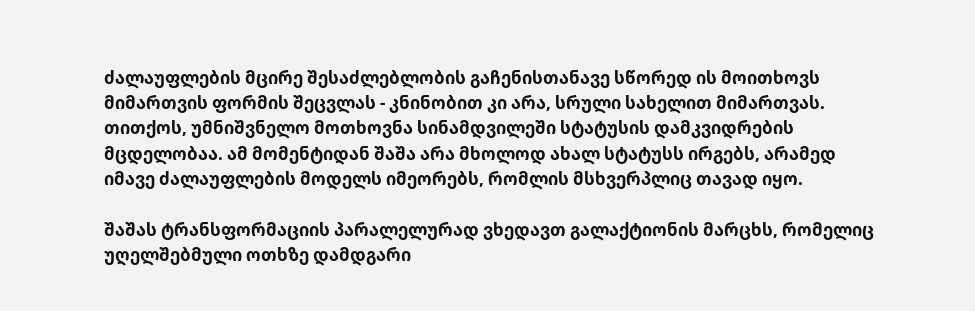ძალაუფლების მცირე შესაძლებლობის გაჩენისთანავე სწორედ ის მოითხოვს მიმართვის ფორმის შეცვლას - კნინობით კი არა, სრული სახელით მიმართვას. თითქოს, უმნიშვნელო მოთხოვნა სინამდვილეში სტატუსის დამკვიდრების მცდელობაა. ამ მომენტიდან შაშა არა მხოლოდ ახალ სტატუსს ირგებს, არამედ იმავე ძალაუფლების მოდელს იმეორებს, რომლის მსხვერპლიც თავად იყო.

შაშას ტრანსფორმაციის პარალელურად ვხედავთ გალაქტიონის მარცხს, რომელიც უღელშებმული ოთხზე დამდგარი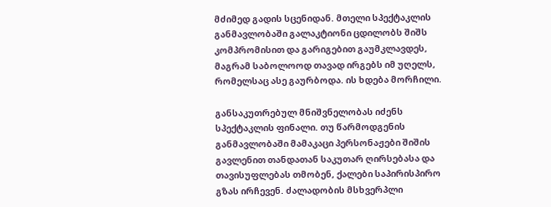მძიმედ გადის სცენიდან. მთელი სპექტაკლის განმავლობაში გალაკტიონი ცდილობს შიშს კომპრომისით და გარიგებით გაუმკლავდეს, მაგრამ საბოლოოდ თავად ირგებს იმ უღელს, რომელსაც ასე გაურბოდა. ის ხდება მორჩილი.

განსაკუთრებულ მნიშვნელობას იძენს სპექტაკლის ფინალი. თუ წარმოდგენის განმავლობაში მამაკაცი პერსონაჟები შიშის გავლენით თანდათან საკუთარ ღირსებასა და თავისუფლებას თმობენ, ქალები საპირისპირო გზას ირჩევენ. ძალადობის მსხვერპლი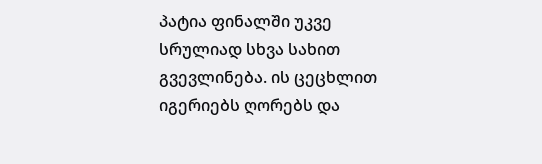პატია ფინალში უკვე სრულიად სხვა სახით გვევლინება. ის ცეცხლით იგერიებს ღორებს და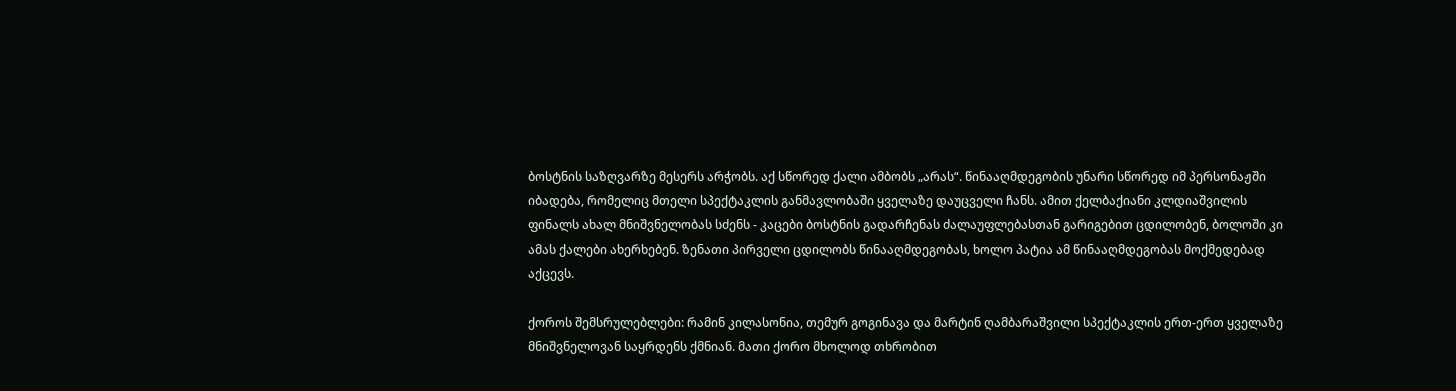ბოსტნის საზღვარზე მესერს არჭობს. აქ სწორედ ქალი ამბობს „არას“. წინააღმდეგობის უნარი სწორედ იმ პერსონაჟში იბადება, რომელიც მთელი სპექტაკლის განმავლობაში ყველაზე დაუცველი ჩანს. ამით ქელბაქიანი კლდიაშვილის ფინალს ახალ მნიშვნელობას სძენს - კაცები ბოსტნის გადარჩენას ძალაუფლებასთან გარიგებით ცდილობენ, ბოლოში კი ამას ქალები ახერხებენ. ზენათი პირველი ცდილობს წინააღმდეგობას, ხოლო პატია ამ წინააღმდეგობას მოქმედებად აქცევს.

ქოროს შემსრულებლები: რამინ კილასონია, თემურ გოგინავა და მარტინ ღამბარაშვილი სპექტაკლის ერთ-ერთ ყველაზე მნიშვნელოვან საყრდენს ქმნიან. მათი ქორო მხოლოდ თხრობით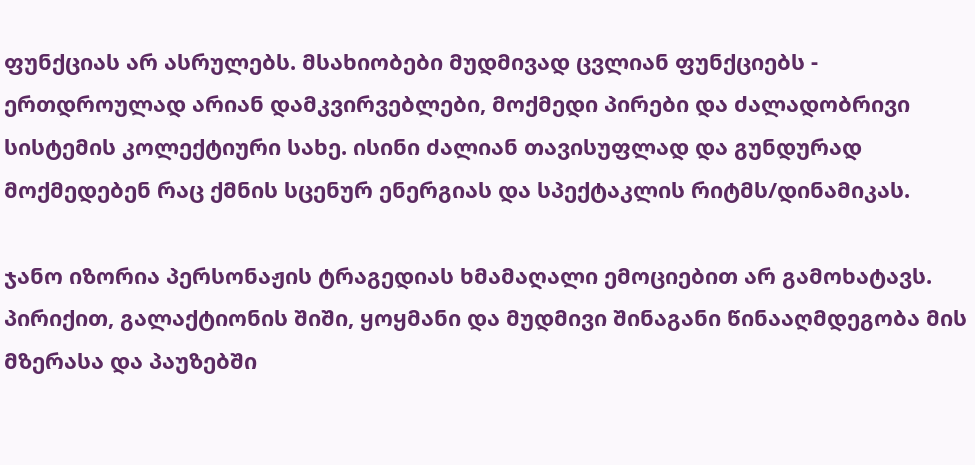ფუნქციას არ ასრულებს. მსახიობები მუდმივად ცვლიან ფუნქციებს - ერთდროულად არიან დამკვირვებლები, მოქმედი პირები და ძალადობრივი სისტემის კოლექტიური სახე. ისინი ძალიან თავისუფლად და გუნდურად მოქმედებენ რაც ქმნის სცენურ ენერგიას და სპექტაკლის რიტმს/დინამიკას.

ჯანო იზორია პერსონაჟის ტრაგედიას ხმამაღალი ემოციებით არ გამოხატავს. პირიქით, გალაქტიონის შიში, ყოყმანი და მუდმივი შინაგანი წინააღმდეგობა მის მზერასა და პაუზებში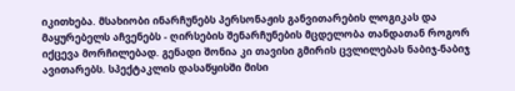იკითხება. მსახიობი ინარჩუნებს პერსონაჟის განვითარების ლოგიკას და მაყურებელს აჩვენებს - ღირსების შენარჩუნების მცდელობა თანდათან როგორ იქცევა მორჩილებად. გენადი შონია კი თავისი გმირის ცვლილებას ნაბიჯ-ნაბიჯ ავითარებს. სპექტაკლის დასაწყისში მისი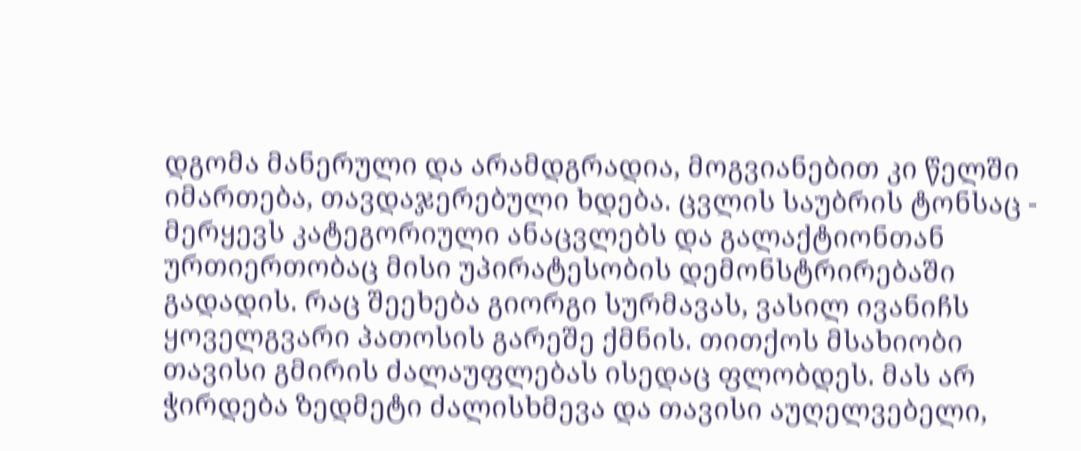დგომა მანერული და არამდგრადია, მოგვიანებით კი წელში იმართება, თავდაჯერებული ხდება. ცვლის საუბრის ტონსაც - მერყევს კატეგორიული ანაცვლებს და გალაქტიონთან ურთიერთობაც მისი უპირატესობის დემონსტრირებაში გადადის. რაც შეეხება გიორგი სურმავას, ვასილ ივანიჩს ყოველგვარი პათოსის გარეშე ქმნის. თითქოს მსახიობი თავისი გმირის ძალაუფლებას ისედაც ფლობდეს. მას არ ჭირდება ზედმეტი ძალისხმევა და თავისი აუღელვებელი,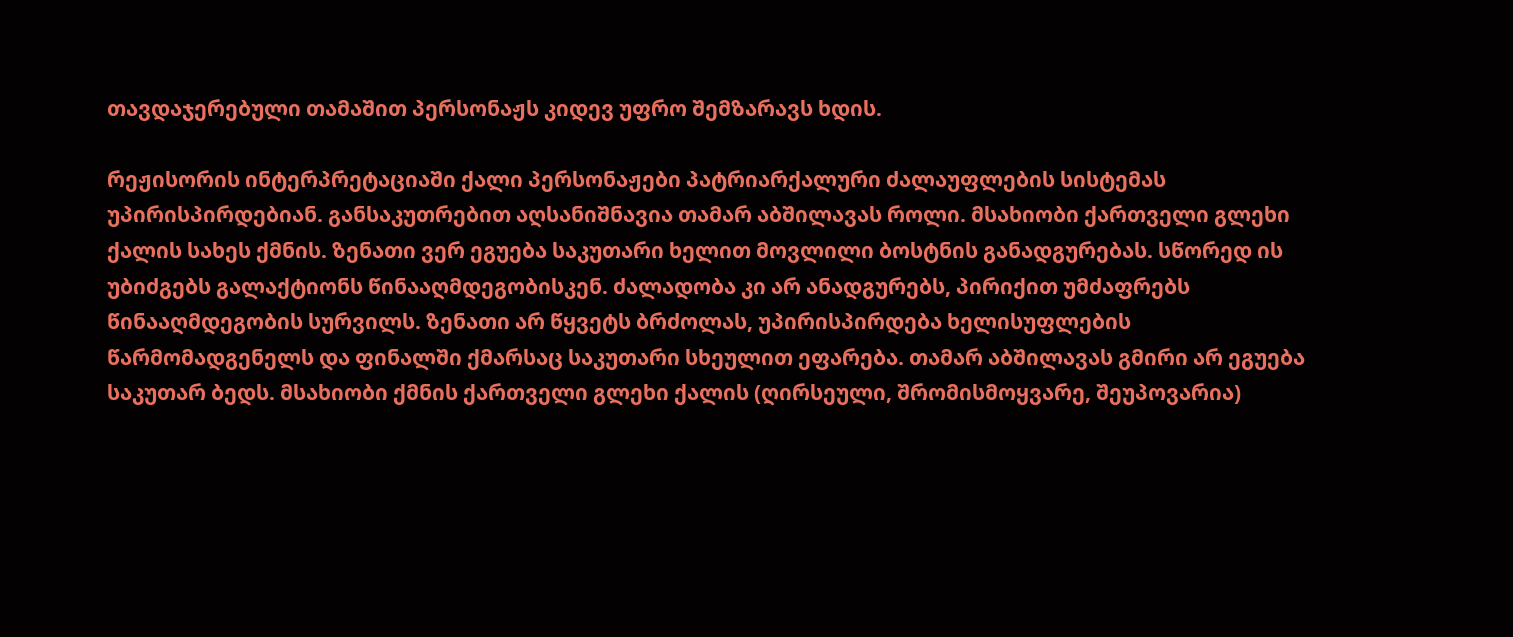თავდაჯერებული თამაშით პერსონაჟს კიდევ უფრო შემზარავს ხდის.

რეჟისორის ინტერპრეტაციაში ქალი პერსონაჟები პატრიარქალური ძალაუფლების სისტემას უპირისპირდებიან. განსაკუთრებით აღსანიშნავია თამარ აბშილავას როლი. მსახიობი ქართველი გლეხი ქალის სახეს ქმნის. ზენათი ვერ ეგუება საკუთარი ხელით მოვლილი ბოსტნის განადგურებას. სწორედ ის უბიძგებს გალაქტიონს წინააღმდეგობისკენ. ძალადობა კი არ ანადგურებს, პირიქით უმძაფრებს წინააღმდეგობის სურვილს. ზენათი არ წყვეტს ბრძოლას, უპირისპირდება ხელისუფლების წარმომადგენელს და ფინალში ქმარსაც საკუთარი სხეულით ეფარება. თამარ აბშილავას გმირი არ ეგუება საკუთარ ბედს. მსახიობი ქმნის ქართველი გლეხი ქალის (ღირსეული, შრომისმოყვარე, შეუპოვარია)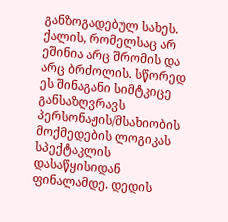განზოგადებულ სახეს. ქალის, რომელსაც არ ეშინია არც შრომის და არც ბრძოლის. სწორედ ეს შინაგანი სიმტკიცე განსაზღვრავს პერსონაჟის/მსახიობის მოქმედების ლოგიკას სპექტაკლის დასაწყისიდან ფინალამდე. დედის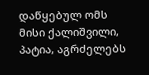დაწყებულ ომს მისი ქალიშვილი, პატია, აგრძელებს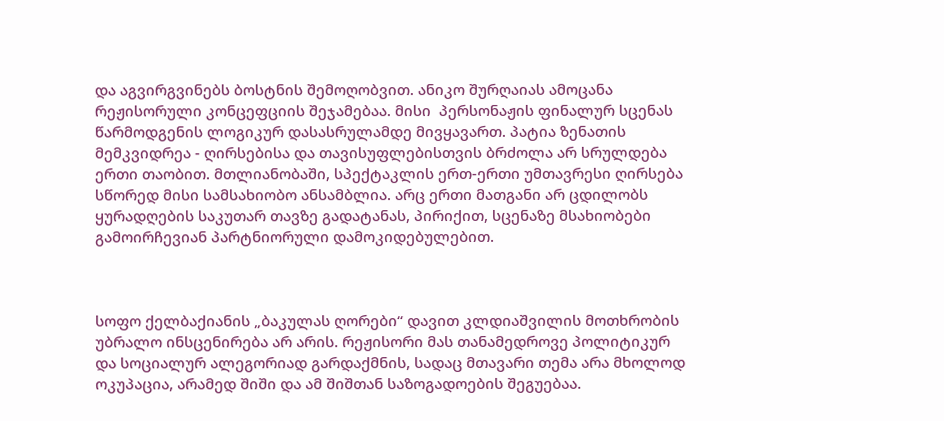და აგვირგვინებს ბოსტნის შემოღობვით. ანიკო შურღაიას ამოცანა რეჟისორული კონცეფციის შეჯამებაა. მისი  პერსონაჟის ფინალურ სცენას წარმოდგენის ლოგიკურ დასასრულამდე მივყავართ. პატია ზენათის მემკვიდრეა - ღირსებისა და თავისუფლებისთვის ბრძოლა არ სრულდება ერთი თაობით. მთლიანობაში, სპექტაკლის ერთ-ერთი უმთავრესი ღირსება სწორედ მისი სამსახიობო ანსამბლია. არც ერთი მათგანი არ ცდილობს ყურადღების საკუთარ თავზე გადატანას, პირიქით, სცენაზე მსახიობები გამოირჩევიან პარტნიორული დამოკიდებულებით.



სოფო ქელბაქიანის „ბაკულას ღორები“ დავით კლდიაშვილის მოთხრობის უბრალო ინსცენირება არ არის. რეჟისორი მას თანამედროვე პოლიტიკურ და სოციალურ ალეგორიად გარდაქმნის, სადაც მთავარი თემა არა მხოლოდ ოკუპაცია, არამედ შიში და ამ შიშთან საზოგადოების შეგუებაა.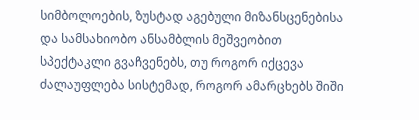სიმბოლოების, ზუსტად აგებული მიზანსცენებისა და სამსახიობო ანსამბლის მეშვეობით სპექტაკლი გვაჩვენებს, თუ როგორ იქცევა ძალაუფლება სისტემად, როგორ ამარცხებს შიში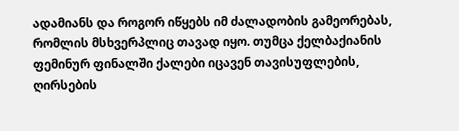ადამიანს და როგორ იწყებს იმ ძალადობის გამეორებას, რომლის მსხვერპლიც თავად იყო. თუმცა ქელბაქიანის ფემინურ ფინალში ქალები იცავენ თავისუფლების, ღირსების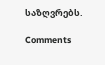საზღვრებს.

Comments